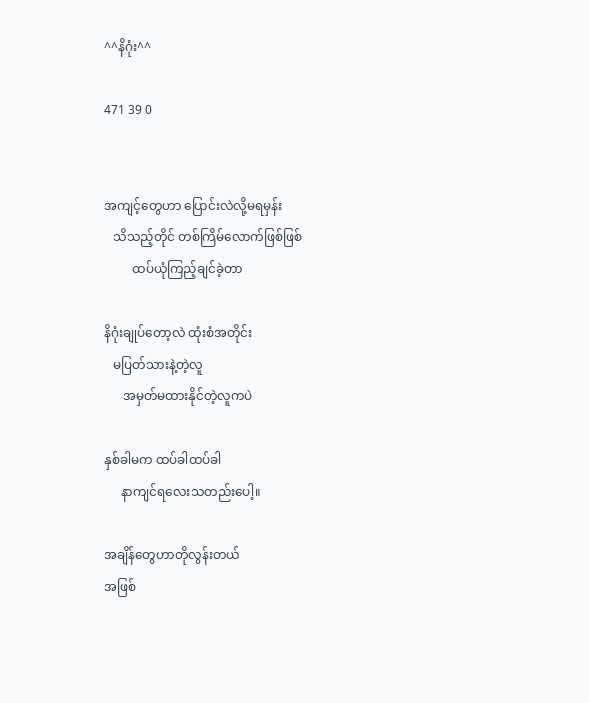^^နိဂုံး^^

471 39 0


အကျင့်တွေဟာ ပြောင်းလဲလို့မရမှန်း
   သိသည့်တိုင် တစ်ကြိမ်လောက်ဖြစ်ဖြစ်
         ထပ်ယုံကြည့်ချင်ခဲ့တာ

နိဂုံးချုပ်တော့လဲ ထုံးစံအတိုင်း
   မပြတ်သားနဲ့တဲ့လူ
      အမှတ်မထားနိုင်တဲ့လူကပဲ

နှစ်ခါမက ထပ်ခါထပ်ခါ
     နာကျင်ရလေးသတည်းပေါ့။

အချိန်တွေဟာတိုလွန်းတယ်
အဖြစ်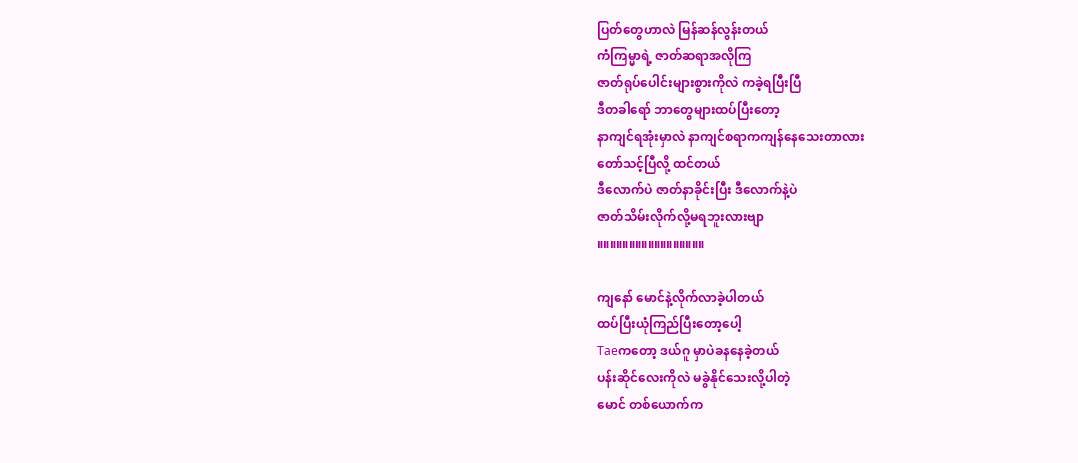ပြတ်တွေဟာလဲ မြန်ဆန်လွန်းတယ်
ကံကြမ္မာရဲ့ ဇာတ်ဆရာအလိုကြ
ဇာတ်ရုပ်ပေါင်းများစွားကိုလဲ ကခဲ့ရပြီးပြီ
ဒီတခါရော် ဘာတွေများထပ်ပြီးတော့
နာကျင်ရအုံးမှာလဲ နာကျင်စရာကကျန်နေသေးတာလား
တော်သင့်ပြီလို့ ထင်တယ်
ဒီလောက်ပဲ ဇာတ်နာခိုင်းပြီး ဒီလောက်နဲ့ပဲ
ဇာတ်သိမ်းလိုက်လို့မရဘူးလားဗျာ
။။။။။။။။။။။။။။။။။

ကျနော် မောင်နဲ့လိုက်လာခဲ့ပါတယ်
ထပ်ပြီးယုံကြည်ပြီးတော့ပေါ့
Taeကတော့ ဒယ်ဂူ မှာပဲခနနေခဲ့တယ်
ပန်းဆိုင်လေးကိုလဲ မခွဲနိုင်သေးလို့ပါတဲ့
မောင် တစ်ယောက်က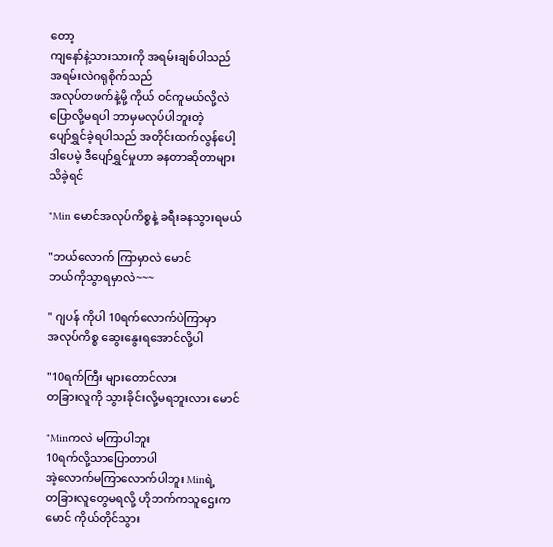တော့
ကျနော်နဲ့သားသားကို အရမ်းချစ်ပါသည်
အရမ်းလဲဂရုစိုက်သည်
အလုပ်တဖက်နဲ့မို့ ကိုယ် ဝင်ကူမယ်လို့လဲ
ပြောလို့မရပါ ဘာမှမလုပ်ပါဘူးတဲ့
ပျော်ရွှင်ခဲ့ရပါသည် အတိုင်းထက်လွန်ပေါ့
ဒါပေမဲ့ ဒီပျော်ရွှင်မှုဟာ ခနတာဆိုတာများ
သိခဲ့ရင်

"Min မောင်အလုပ်ကိစ္စနဲ့ ခရီးခနသွားရမယ်

"ဘယ်လောက် ကြာမှာလဲ မောင်
ဘယ်ကိုသွာရမှာလဲ~~~

" ဂျပန် ကိုပါ 10ရက်လောက်ပဲကြာမှာ
အလုပ်ကိစ္စ ဆွေးနွေးရအောင်လို့ပါ

"10ရက်ကြီး များတောင်လား
တခြားလူကို သွားခိုင်းလို့မရဘူးလား မောင်

"Minကလဲ မကြာပါဘူး
10ရက်လို့သာပြောတာပါ
အဲ့လောက်မကြာလောက်ပါဘူး Minရဲ့
တခြားလူတွေမရလို့ ဟိုဘက်ကသူဌေးက
မောင် ကိုယ်တိုင်သွား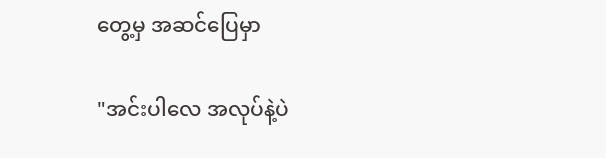တွေ့မှ အဆင်ပြေမှာ

"အင်းပါလေ အလုပ်နဲ့ပဲ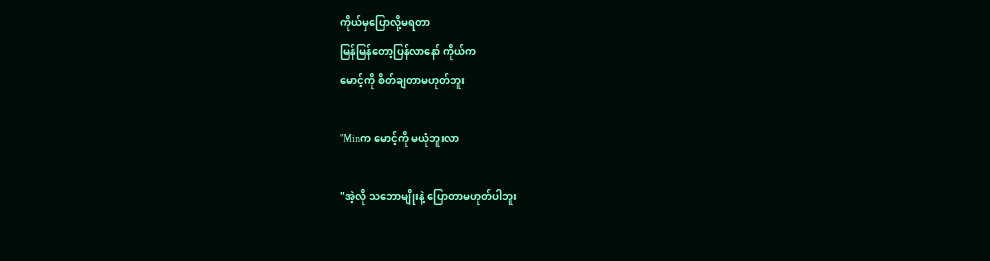ကိုယ်မှပြောလို့မရတာ
မြန်မြန်တော့ပြန်လာနော် ကိုယ်က
မောင့်ကို စိတ်ချတာမဟုတ်ဘူး

"Minက မောင့်ကို မယုံဘူးလာ

"အဲ့လို သဘောမျိုးနဲ့ ပြောတာမဟုတ်ပါဘူး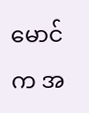မောင်က အ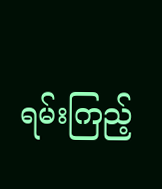ရမ်းကြည့်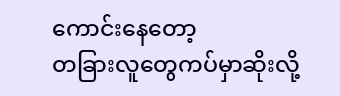ကောင်းနေတော့
တခြားလူတွေကပ်မှာဆိုးလို့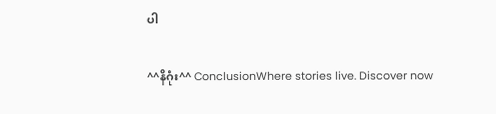ပါ

^^နိဂုံး^^ ConclusionWhere stories live. Discover now